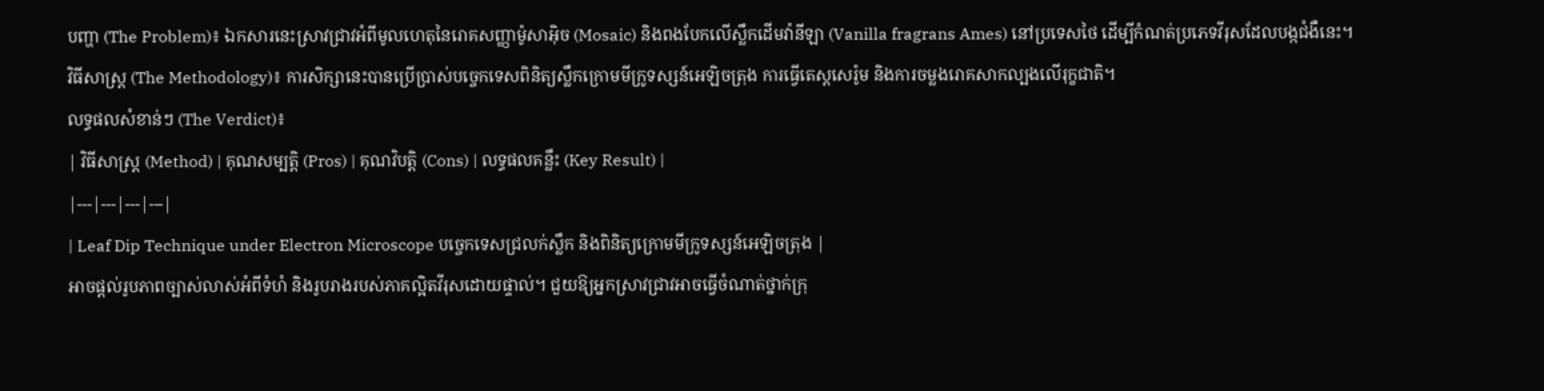បញ្ហា (The Problem)៖ ឯកសារនេះស្រាវជ្រាវអំពីមូលហេតុនៃរោគសញ្ញាម៉ូសាអ៊ិច (Mosaic) និងពងបែកលើស្លឹកដើមវ៉ានីឡា (Vanilla fragrans Ames) នៅប្រទេសថៃ ដើម្បីកំណត់ប្រភេទវីរុសដែលបង្កជំងឺនេះ។
វិធីសាស្ត្រ (The Methodology)៖ ការសិក្សានេះបានប្រើប្រាស់បច្ចេកទេសពិនិត្យស្លឹកក្រោមមីក្រូទស្សន៍អេឡិចត្រុង ការធ្វើតេស្តសេរ៉ូម និងការចម្លងរោគសាកល្បងលើរុក្ខជាតិ។
លទ្ធផលសំខាន់ៗ (The Verdict)៖
| វិធីសាស្ត្រ (Method) | គុណសម្បត្តិ (Pros) | គុណវិបត្តិ (Cons) | លទ្ធផលគន្លឹះ (Key Result) |
|---|---|---|---|
| Leaf Dip Technique under Electron Microscope បច្ចេកទេសជ្រលក់ស្លឹក និងពិនិត្យក្រោមមីក្រូទស្សន៍អេឡិចត្រុង |
អាចផ្តល់រូបភាពច្បាស់លាស់អំពីទំហំ និងរូបរាងរបស់ភាគល្អិតវីរុសដោយផ្ទាល់។ ជួយឱ្យអ្នកស្រាវជ្រាវអាចធ្វើចំណាត់ថ្នាក់ក្រុ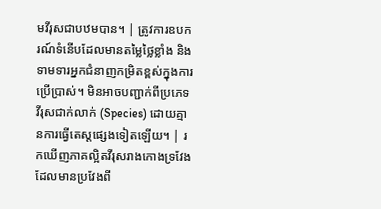មវីរុសជាបឋមបាន។ | ត្រូវការឧបករណ៍ទំនើបដែលមានតម្លៃថ្លៃខ្លាំង និងទាមទារអ្នកជំនាញកម្រិតខ្ពស់ក្នុងការប្រើប្រាស់។ មិនអាចបញ្ជាក់ពីប្រភេទវីរុសជាក់លាក់ (Species) ដោយគ្មានការធ្វើតេស្តផ្សេងទៀតឡើយ។ | រកឃើញភាគល្អិតវីរុសរាងកោងទ្រវែងដែលមានប្រវែងពី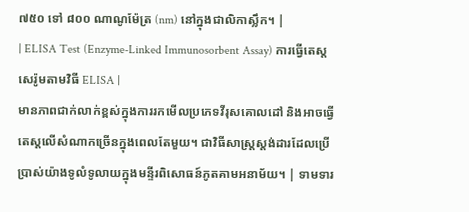៧៥០ ទៅ ៨០០ ណាណូម៉ែត្រ (nm) នៅក្នុងជាលិកាស្លឹក។ |
| ELISA Test (Enzyme-Linked Immunosorbent Assay) ការធ្វើតេស្តសេរ៉ូមតាមវិធី ELISA |
មានភាពជាក់លាក់ខ្ពស់ក្នុងការរកមើលប្រភេទវីរុសគោលដៅ និងអាចធ្វើតេស្តលើសំណាកច្រើនក្នុងពេលតែមួយ។ ជាវិធីសាស្ត្រស្តង់ដារដែលប្រើប្រាស់យ៉ាងទូលំទូលាយក្នុងមន្ទីរពិសោធន៍ភូតគាមអនាម័យ។ | ទាមទារ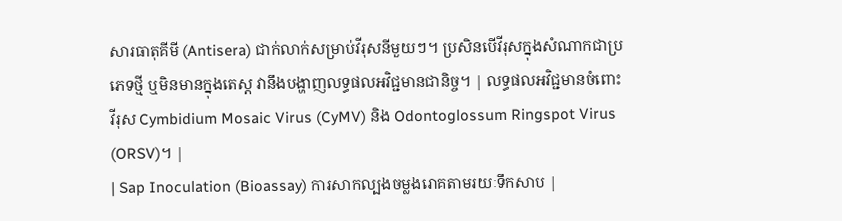សារធាតុគីមី (Antisera) ជាក់លាក់សម្រាប់វីរុសនីមួយៗ។ ប្រសិនបើវីរុសក្នុងសំណាកជាប្រភេទថ្មី ឬមិនមានក្នុងតេស្ត វានឹងបង្ហាញលទ្ធផលអវិជ្ជមានជានិច្ច។ | លទ្ធផលអវិជ្ជមានចំពោះវីរុស Cymbidium Mosaic Virus (CyMV) និង Odontoglossum Ringspot Virus (ORSV)។ |
| Sap Inoculation (Bioassay) ការសាកល្បងចម្លងរោគតាមរយៈទឹកសាប |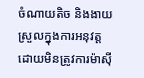ចំណាយតិច និងងាយស្រួលក្នុងការអនុវត្តដោយមិនត្រូវការម៉ាស៊ី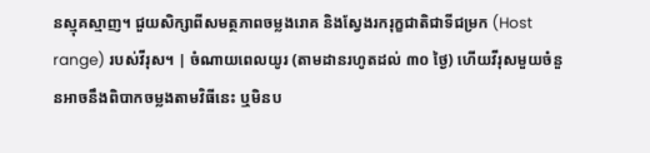នស្មុគស្មាញ។ ជួយសិក្សាពីសមត្ថភាពចម្លងរោគ និងស្វែងរករុក្ខជាតិជាទីជម្រក (Host range) របស់វីរុស។ | ចំណាយពេលយូរ (តាមដានរហូតដល់ ៣០ ថ្ងៃ) ហើយវីរុសមួយចំនួនអាចនឹងពិបាកចម្លងតាមវិធីនេះ ឬមិនប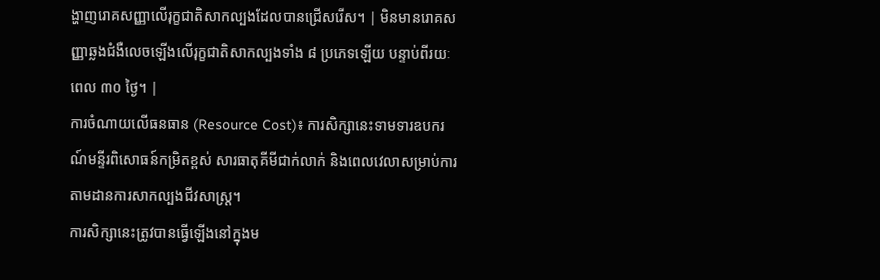ង្ហាញរោគសញ្ញាលើរុក្ខជាតិសាកល្បងដែលបានជ្រើសរើស។ | មិនមានរោគសញ្ញាឆ្លងជំងឺលេចឡើងលើរុក្ខជាតិសាកល្បងទាំង ៨ ប្រភេទឡើយ បន្ទាប់ពីរយៈពេល ៣០ ថ្ងៃ។ |
ការចំណាយលើធនធាន (Resource Cost)៖ ការសិក្សានេះទាមទារឧបករណ៍មន្ទីរពិសោធន៍កម្រិតខ្ពស់ សារធាតុគីមីជាក់លាក់ និងពេលវេលាសម្រាប់ការតាមដានការសាកល្បងជីវសាស្រ្ត។
ការសិក្សានេះត្រូវបានធ្វើឡើងនៅក្នុងម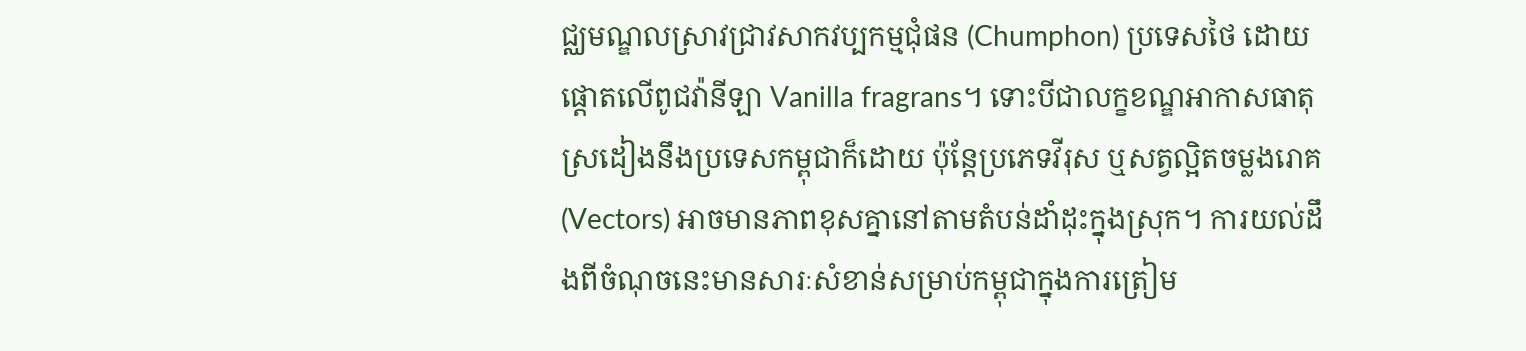ជ្ឈមណ្ឌលស្រាវជ្រាវសាកវប្បកម្មជុំផន (Chumphon) ប្រទេសថៃ ដោយផ្តោតលើពូជវ៉ានីឡា Vanilla fragrans។ ទោះបីជាលក្ខខណ្ឌអាកាសធាតុស្រដៀងនឹងប្រទេសកម្ពុជាក៏ដោយ ប៉ុន្តែប្រភេទវីរុស ឬសត្វល្អិតចម្លងរោគ (Vectors) អាចមានភាពខុសគ្នានៅតាមតំបន់ដាំដុះក្នុងស្រុក។ ការយល់ដឹងពីចំណុចនេះមានសារៈសំខាន់សម្រាប់កម្ពុជាក្នុងការត្រៀម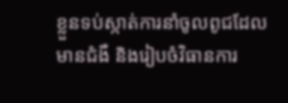ខ្លួនទប់ស្កាត់ការនាំចូលពូជដែលមានជំងឺ និងរៀបចំវិធានការ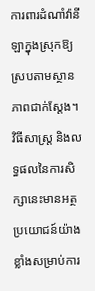ការពារដំណាំវ៉ានីឡាក្នុងស្រុកឱ្យស្របតាមស្ថានភាពជាក់ស្តែង។
វិធីសាស្រ្ត និងលទ្ធផលនៃការសិក្សានេះមានអត្ថប្រយោជន៍យ៉ាងខ្លាំងសម្រាប់ការ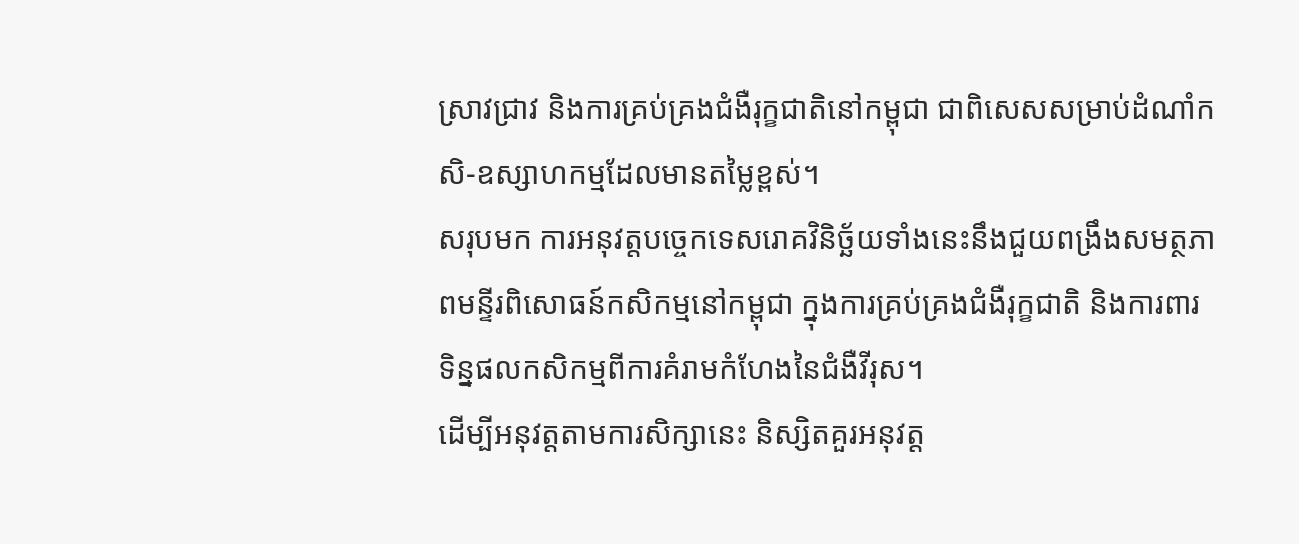ស្រាវជ្រាវ និងការគ្រប់គ្រងជំងឺរុក្ខជាតិនៅកម្ពុជា ជាពិសេសសម្រាប់ដំណាំកសិ-ឧស្សាហកម្មដែលមានតម្លៃខ្ពស់។
សរុបមក ការអនុវត្តបច្ចេកទេសរោគវិនិច្ឆ័យទាំងនេះនឹងជួយពង្រឹងសមត្ថភាពមន្ទីរពិសោធន៍កសិកម្មនៅកម្ពុជា ក្នុងការគ្រប់គ្រងជំងឺរុក្ខជាតិ និងការពារទិន្នផលកសិកម្មពីការគំរាមកំហែងនៃជំងឺវីរុស។
ដើម្បីអនុវត្តតាមការសិក្សានេះ និស្សិតគួរអនុវត្ត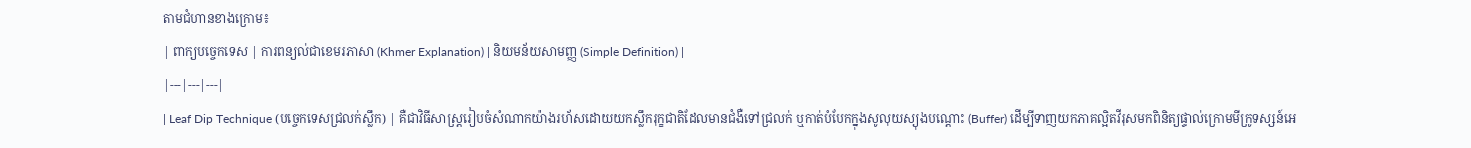តាមជំហានខាងក្រោម៖
| ពាក្យបច្ចេកទេស | ការពន្យល់ជាខេមរភាសា (Khmer Explanation) | និយមន័យសាមញ្ញ (Simple Definition) |
|---|---|---|
| Leaf Dip Technique (បច្ចេកទេសជ្រលក់ស្លឹក) | គឺជាវិធីសាស្ត្ររៀបចំសំណាកយ៉ាងរហ័សដោយយកស្លឹករុក្ខជាតិដែលមានជំងឺទៅជ្រលក់ ឬកាត់បំបែកក្នុងសូលុយស្យុងបណ្ដោះ (Buffer) ដើម្បីទាញយកភាគល្អិតវីរុសមកពិនិត្យផ្ទាល់ក្រោមមីក្រូទស្សន៍អេ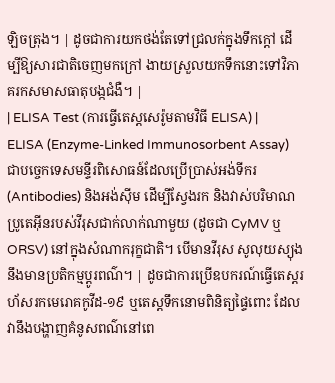ឡិចត្រុង។ | ដូចជាការយកថង់តែទៅជ្រលក់ក្នុងទឹកក្តៅ ដើម្បីឱ្យសារជាតិចេញមកក្រៅ ងាយស្រួលយកទឹកនោះទៅវិភាគរកសមាសធាតុបង្កជំងឺ។ |
| ELISA Test (ការធ្វើតេស្តសេរ៉ូមតាមវិធី ELISA) | ELISA (Enzyme-Linked Immunosorbent Assay) ជាបច្ចេកទេសមន្ទីរពិសោធន៍ដែលប្រើប្រាស់អង់ទីករ (Antibodies) និងអង់ស៊ីម ដើម្បីស្វែងរក និងវាស់បរិមាណប្រូតេអ៊ីនរបស់វីរុសជាក់លាក់ណាមួយ (ដូចជា CyMV ឬ ORSV) នៅក្នុងសំណាករុក្ខជាតិ។ បើមានវីរុស សូលុយស្យុងនឹងមានប្រតិកម្មប្តូរពណ៌។ | ដូចជាការប្រើឧបករណ៍ធ្វើតេស្តរហ័សរកមេរោគកូវីដ-១៩ ឬតេស្តទឹកនោមពិនិត្យផ្ទៃពោះ ដែលវានឹងបង្ហាញគំនូសពណ៌នៅពេ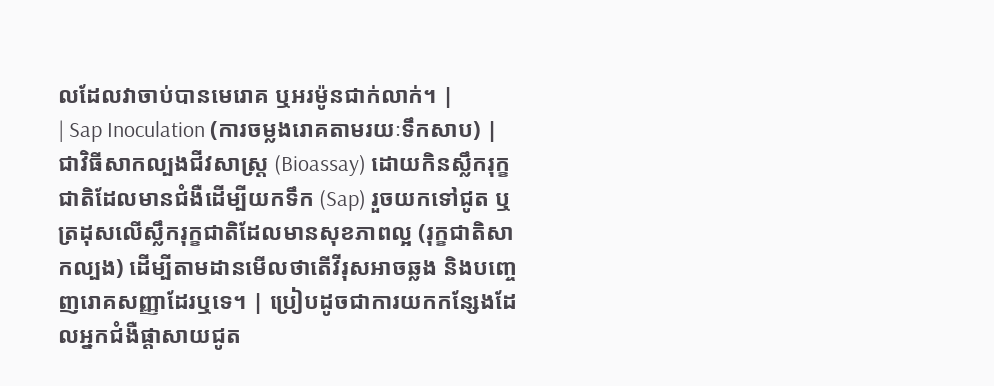លដែលវាចាប់បានមេរោគ ឬអរម៉ូនជាក់លាក់។ |
| Sap Inoculation (ការចម្លងរោគតាមរយៈទឹកសាប) | ជាវិធីសាកល្បងជីវសាស្រ្ត (Bioassay) ដោយកិនស្លឹករុក្ខជាតិដែលមានជំងឺដើម្បីយកទឹក (Sap) រួចយកទៅជូត ឬត្រដុសលើស្លឹករុក្ខជាតិដែលមានសុខភាពល្អ (រុក្ខជាតិសាកល្បង) ដើម្បីតាមដានមើលថាតើវីរុសអាចឆ្លង និងបញ្ចេញរោគសញ្ញាដែរឬទេ។ | ប្រៀបដូចជាការយកកន្សែងដែលអ្នកជំងឺផ្តាសាយជូត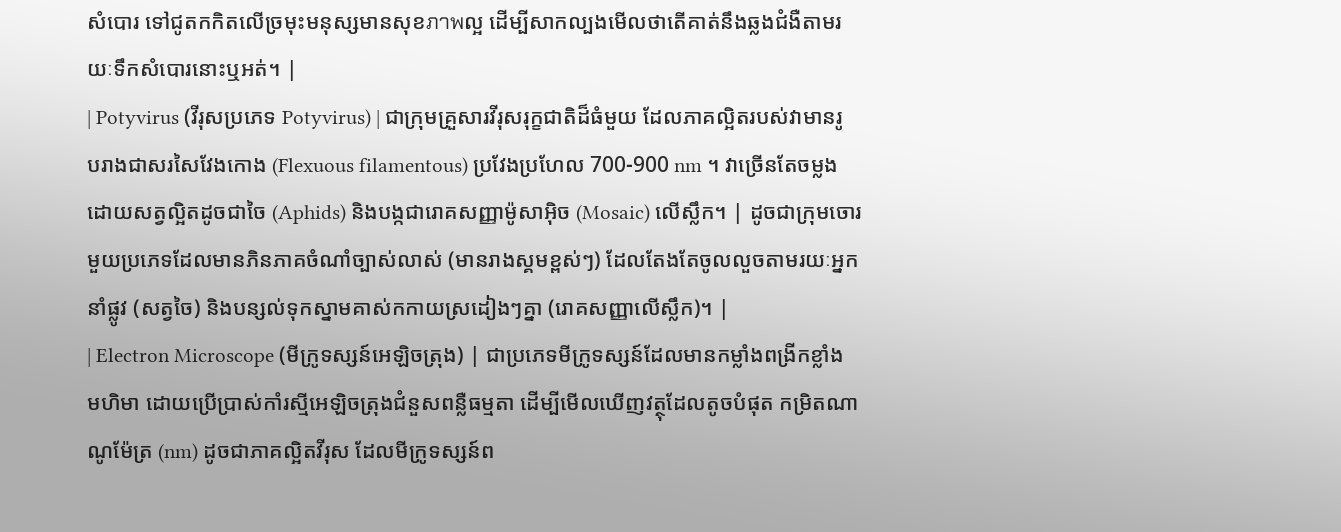សំបោរ ទៅជូតកកិតលើច្រមុះមនុស្សមានសុខภาพល្អ ដើម្បីសាកល្បងមើលថាតើគាត់នឹងឆ្លងជំងឺតាមរយៈទឹកសំបោរនោះឬអត់។ |
| Potyvirus (វីរុសប្រភេទ Potyvirus) | ជាក្រុមគ្រួសារវីរុសរុក្ខជាតិដ៏ធំមួយ ដែលភាគល្អិតរបស់វាមានរូបរាងជាសរសៃវែងកោង (Flexuous filamentous) ប្រវែងប្រហែល 700-900 nm ។ វាច្រើនតែចម្លងដោយសត្វល្អិតដូចជាចៃ (Aphids) និងបង្កជារោគសញ្ញាម៉ូសាអ៊ិច (Mosaic) លើស្លឹក។ | ដូចជាក្រុមចោរមួយប្រភេទដែលមានភិនភាគចំណាំច្បាស់លាស់ (មានរាងស្គមខ្ពស់ៗ) ដែលតែងតែចូលលួចតាមរយៈអ្នកនាំផ្លូវ (សត្វចៃ) និងបន្សល់ទុកស្នាមគាស់កកាយស្រដៀងៗគ្នា (រោគសញ្ញាលើស្លឹក)។ |
| Electron Microscope (មីក្រូទស្សន៍អេឡិចត្រុង) | ជាប្រភេទមីក្រូទស្សន៍ដែលមានកម្លាំងពង្រីកខ្លាំងមហិមា ដោយប្រើប្រាស់កាំរស្មីអេឡិចត្រុងជំនួសពន្លឺធម្មតា ដើម្បីមើលឃើញវត្ថុដែលតូចបំផុត កម្រិតណាណូម៉ែត្រ (nm) ដូចជាភាគល្អិតវីរុស ដែលមីក្រូទស្សន៍ព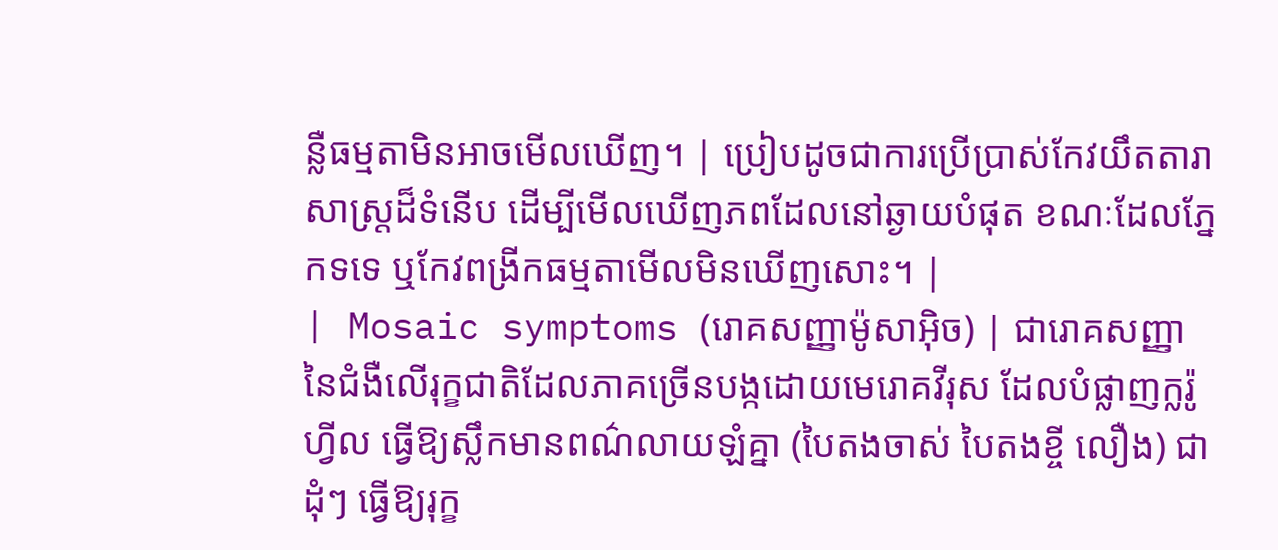ន្លឺធម្មតាមិនអាចមើលឃើញ។ | ប្រៀបដូចជាការប្រើប្រាស់កែវយឹតតារាសាស្ត្រដ៏ទំនើប ដើម្បីមើលឃើញភពដែលនៅឆ្ងាយបំផុត ខណៈដែលភ្នែកទទេ ឬកែវពង្រីកធម្មតាមើលមិនឃើញសោះ។ |
| Mosaic symptoms (រោគសញ្ញាម៉ូសាអ៊ិច) | ជារោគសញ្ញានៃជំងឺលើរុក្ខជាតិដែលភាគច្រើនបង្កដោយមេរោគវីរុស ដែលបំផ្លាញក្លរ៉ូហ្វីល ធ្វើឱ្យស្លឹកមានពណ៌លាយឡំគ្នា (បៃតងចាស់ បៃតងខ្ចី លឿង) ជាដុំៗ ធ្វើឱ្យរុក្ខ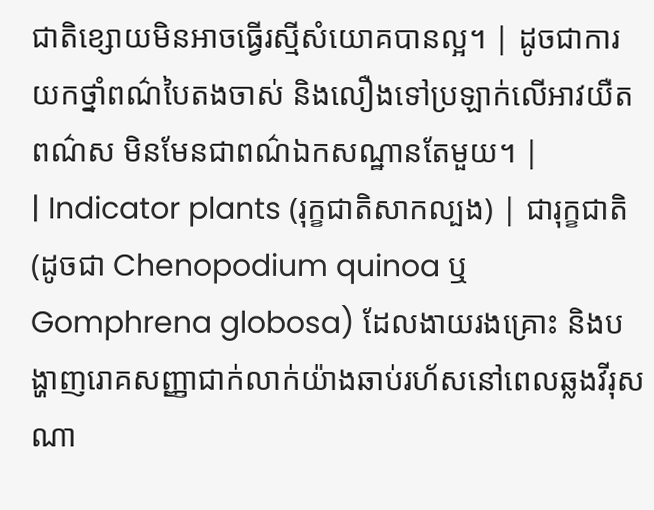ជាតិខ្សោយមិនអាចធ្វើរស្មីសំយោគបានល្អ។ | ដូចជាការយកថ្នាំពណ៌បៃតងចាស់ និងលឿងទៅប្រឡាក់លើអាវយឺតពណ៌ស មិនមែនជាពណ៌ឯកសណ្ឋានតែមួយ។ |
| Indicator plants (រុក្ខជាតិសាកល្បង) | ជារុក្ខជាតិ (ដូចជា Chenopodium quinoa ឬ Gomphrena globosa) ដែលងាយរងគ្រោះ និងបង្ហាញរោគសញ្ញាជាក់លាក់យ៉ាងឆាប់រហ័សនៅពេលឆ្លងវីរុសណា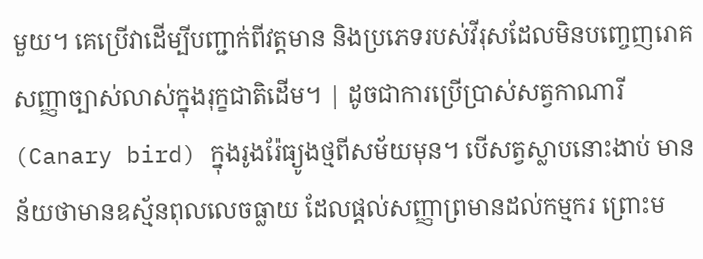មួយ។ គេប្រើវាដើម្បីបញ្ជាក់ពីវត្តមាន និងប្រភេទរបស់វីរុសដែលមិនបញ្ចេញរោគសញ្ញាច្បាស់លាស់ក្នុងរុក្ខជាតិដើម។ | ដូចជាការប្រើប្រាស់សត្វកាណារី (Canary bird) ក្នុងរូងរ៉ែធ្យូងថ្មពីសម័យមុន។ បើសត្វស្លាបនោះងាប់ មានន័យថាមានឧស្ម័នពុលលេចធ្លាយ ដែលផ្តល់សញ្ញាព្រមានដល់កម្មករ ព្រោះម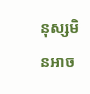នុស្សមិនអាច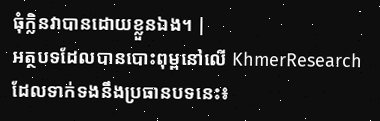ធុំក្លិនវាបានដោយខ្លួនឯង។ |
អត្ថបទដែលបានបោះពុម្ពនៅលើ KhmerResearch ដែលទាក់ទងនឹងប្រធានបទនេះ៖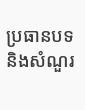ប្រធានបទ និងសំណួរ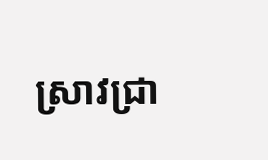ស្រាវជ្រា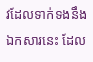វដែលទាក់ទងនឹងឯកសារនេះ ដែល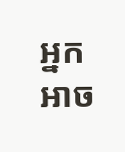អ្នកអាច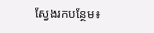ស្វែងរកបន្ថែម៖